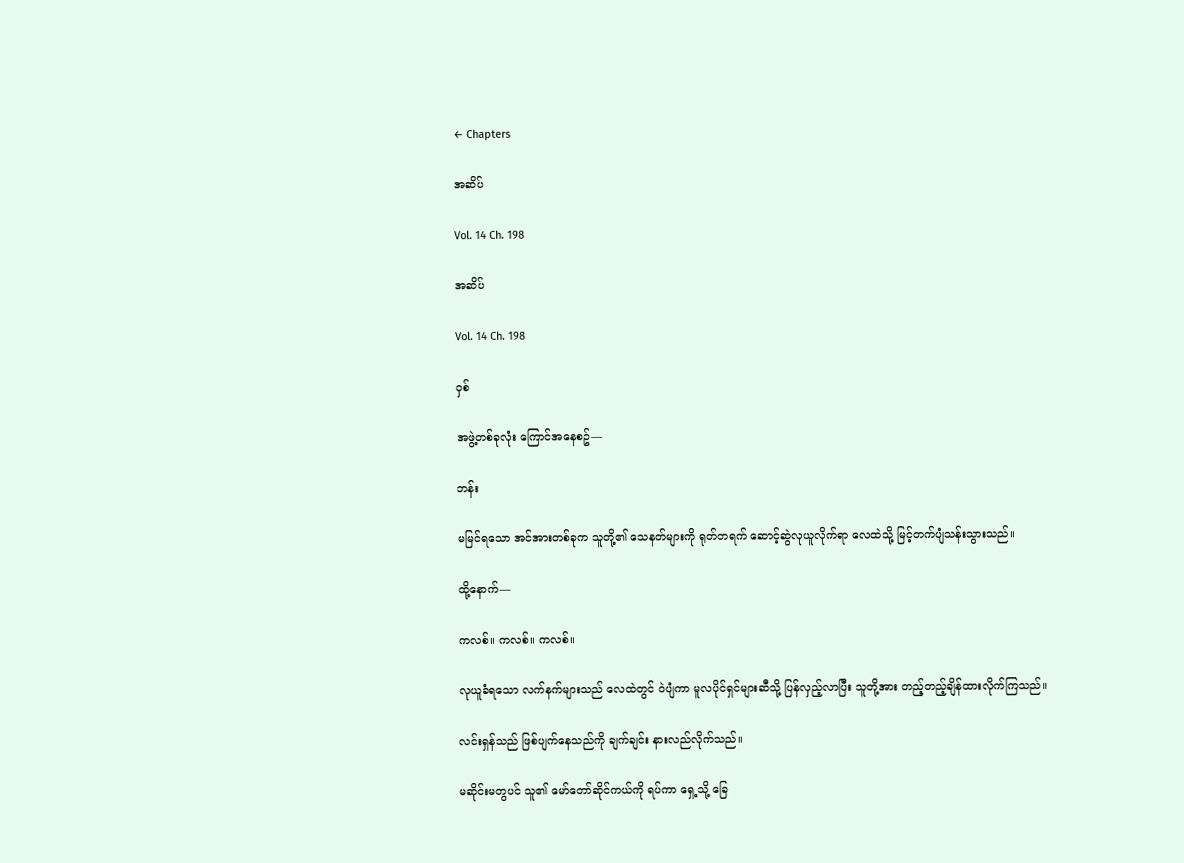← Chapters

အဆိပ်

Vol. 14 Ch. 198

အဆိပ်

Vol. 14 Ch. 198

ဝှစ်

အဖွဲ့တစ်ခုလုံး ကြောင်အနေစဥ်—

ဘန်း

မမြင်ရသော အင်အားတစ်ခုက သူတို့၏ သေနတ်များကို ရုတ်တရက် ဆောင့်ဆွဲလုယူလိုက်ရာ လေထဲသို့ မြင့်တက်ပျံသန်းသွားသည်။

ထို့နောက်—

ကလစ်။ ကလစ်။ ကလစ်။

လုယူခံရသော လက်နက်များသည် လေထဲတွင် ဝဲပျံကာ မူလပိုင်ရှင်များဆီသို့ ပြန်လှည့်လာပြီး သူတို့အား တည့်တည့်ချိန်ထားလိုက်ကြသည်။

လင်းရှန်သည် ဖြစ်ပျက်နေသည်ကို ချက်ချင်း နားလည်လိုက်သည်။

မဆိုင်းမတွပင် သူ၏ မော်တော်ဆိုင်ကယ်ကို ရပ်ကာ ရှေ့သို့ ခြေ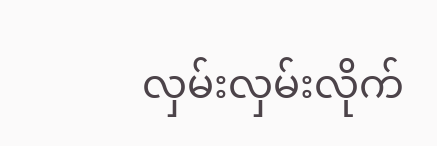လှမ်းလှမ်းလိုက်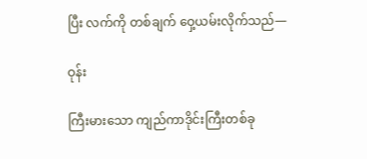ပြီး လက်ကို တစ်ချက် ဝှေ့ယမ်းလိုက်သည်—

ဝုန်း

ကြီးမားသော ကျည်ကာဒိုင်းကြီးတစ်ခု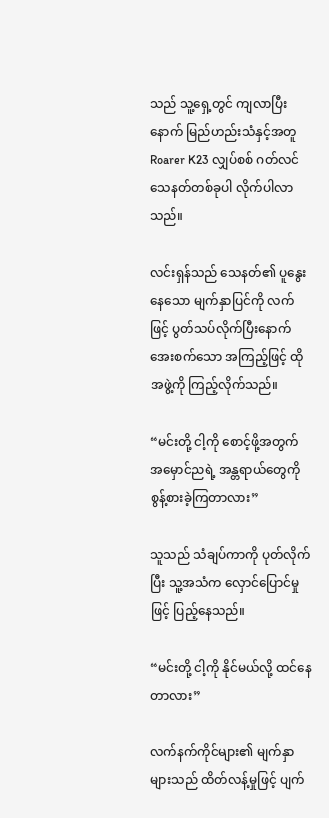သည် သူ့ရှေ့တွင် ကျလာပြီးနောက် မြည်ဟည်းသံနှင့်အတူ Roarer K23 လျှပ်စစ် ဂတ်လင်သေနတ်တစ်ခုပါ လိုက်ပါလာသည်။

လင်းရှန်သည် သေနတ်၏ ပူနွေးနေသော မျက်နှာပြင်ကို လက်ဖြင့် ပွတ်သပ်လိုက်ပြီးနောက် အေးစက်သော အကြည့်ဖြင့် ထိုအဖွဲ့ကို ကြည့်လိုက်သည်။

“မင်းတို့ ငါ့ကို စောင့်ဖို့အတွက် အမှောင်ညရဲ့ အန္တရာယ်တွေကို စွန့်စားခဲ့ကြတာလား”

သူသည် သံချပ်ကာကို ပုတ်လိုက်ပြီး သူ့အသံက လှောင်ပြောင်မှုဖြင့် ပြည့်နေသည်။

“မင်းတို့ ငါ့ကို နိုင်မယ်လို့ ထင်နေတာလား”

လက်နက်ကိုင်များ၏ မျက်နှာများသည် ထိတ်လန့်မှုဖြင့် ပျက်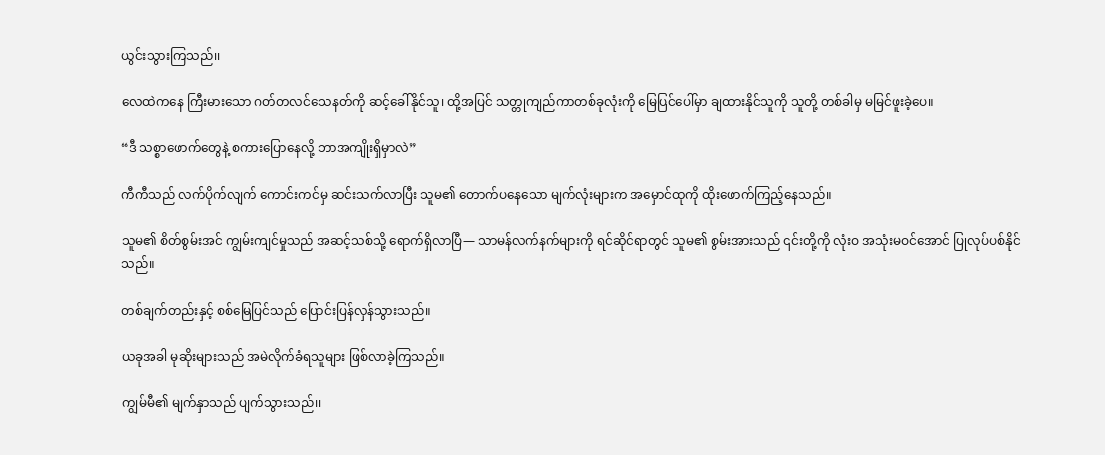ယွင်းသွားကြသည်၊၊

လေထဲကနေ ကြီးမားသော ဂတ်တလင်သေနတ်ကို ဆင့်ခေါ်နိုင်သူ၊ ထို့အပြင် သတ္တုကျည်ကာတစ်ခုလုံးကို မြေပြင်ပေါ်မှာ ချထားနိုင်သူကို သူတို့ တစ်ခါမှ မမြင်ဖူးခဲ့ပေ။

“ဒီ သစ္စာဖောက်တွေနဲ့ စကားပြောနေလို့ ဘာအကျိုးရှိမှာလဲ”

ကီကီသည် လက်ပိုက်လျက် ကောင်းကင်မှ ဆင်းသက်လာပြီး သူမ၏ တောက်ပနေသော မျက်လုံးများက အမှောင်ထုကို ထိုးဖောက်ကြည့်နေသည်။

သူမ၏ စိတ်စွမ်းအင် ကျွမ်းကျင်မှုသည် အဆင့်သစ်သို့ ရောက်ရှိလာပြီ— သာမန်လက်နက်များကို ရင်ဆိုင်ရာတွင် သူမ၏ စွမ်းအားသည် ၎င်းတို့ကို လုံးဝ အသုံးမဝင်အောင် ပြုလုပ်ပစ်နိုင်သည်။

တစ်ချက်တည်းနှင့် စစ်မြေပြင်သည် ပြောင်းပြန်လှန်သွားသည်။

ယခုအခါ မုဆိုးများသည် အမဲလိုက်ခံရသူများ ဖြစ်လာခဲ့ကြသည်။

ကျွမ်မီ၏ မျက်နှာသည် ပျက်သွားသည်၊၊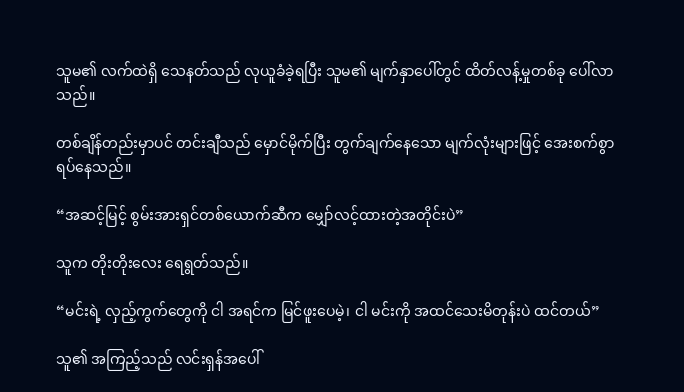သူမ၏ လက်ထဲရှိ သေနတ်သည် လုယူခံခဲ့ရပြီး သူမ၏ မျက်နှာပေါ်တွင် ထိတ်လန့်မှုတစ်ခု ပေါ်လာသည်။

တစ်ချိန်တည်းမှာပင် တင်းချီသည် မှောင်မိုက်ပြီး တွက်ချက်နေသော မျက်လုံးများဖြင့် အေးစက်စွာ ရပ်နေသည်။

“အဆင့်မြင့် စွမ်းအားရှင်တစ်ယောက်ဆီက မျှော်လင့်ထားတဲ့အတိုင်းပဲ”

သူက တိုးတိုးလေး ရေရွတ်သည်။

“မင်းရဲ့ လှည့်ကွက်တွေကို ငါ အရင်က မြင်ဖူးပေမဲ့၊ ငါ မင်းကို အထင်သေးမိတုန်းပဲ ထင်တယ်”

သူ၏ အကြည့်သည် လင်းရှန်အပေါ်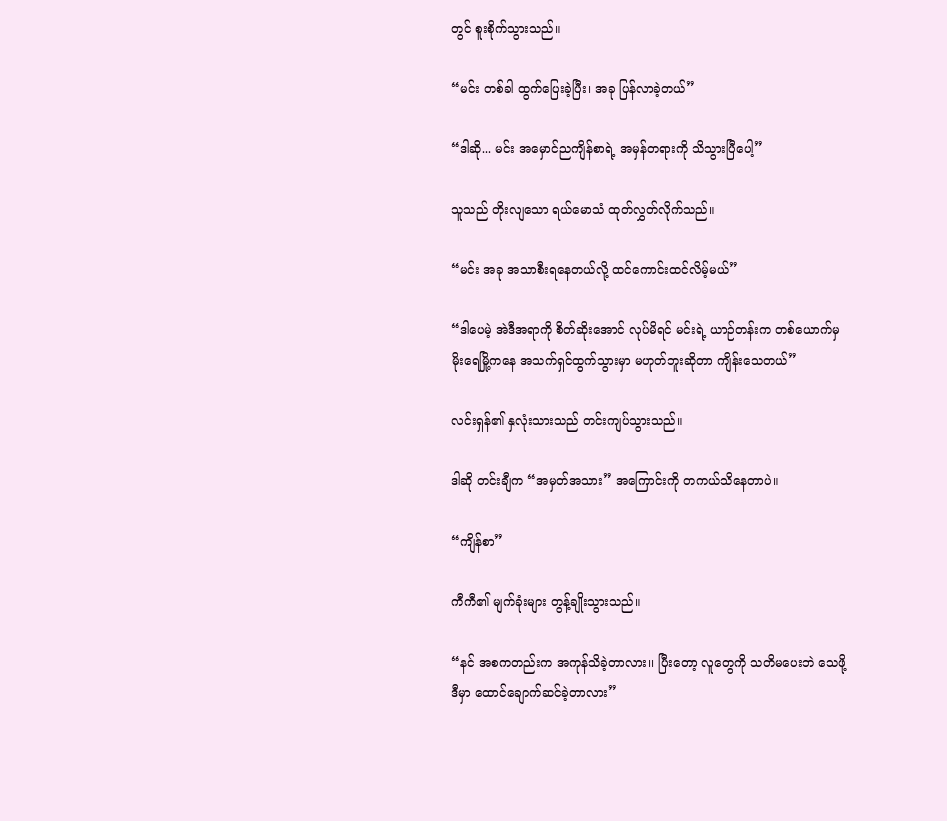တွင် စူးစိုက်သွားသည်။

“မင်း တစ်ခါ ထွက်ပြေးခဲ့ပြီး၊ အခု ပြန်လာခဲ့တယ်”

“ဒါဆို... မင်း အမှောင်ညကျိန်စာရဲ့ အမှန်တရားကို သိသွားပြီပေါ့”

သူသည် တိုးလျသော ရယ်မောသံ ထုတ်လွှတ်လိုက်သည်။

“မင်း အခု အသာစီးရနေတယ်လို့ ထင်ကောင်းထင်လိမ့်မယ်”

“ဒါပေမဲ့ အဲဒီအရာကို စိတ်ဆိုးအောင် လုပ်မိရင် မင်းရဲ့ ယာဉ်တန်းက တစ်ယောက်မှ မိုးရေမြို့ကနေ အသက်ရှင်ထွက်သွားမှာ မဟုတ်ဘူးဆိုတာ ကျိန်းသေတယ်”

လင်းရှန်၏ နှလုံးသားသည် တင်းကျပ်သွားသည်။

ဒါဆို တင်းချီက “အမှတ်အသား” အကြောင်းကို တကယ်သိနေတာပဲ။

“ကျိန်စာ”

ကီကီ၏ မျက်ခုံးများ တွန့်ချိုးသွားသည်။

“နင် အစကတည်းက အကုန်သိခဲ့တာလား၊၊ ပြီးတော့ လူတွေကို သတိမပေးဘဲ သေဖို့ ဒီမှာ ထောင်ချောက်ဆင်ခဲ့တာလား”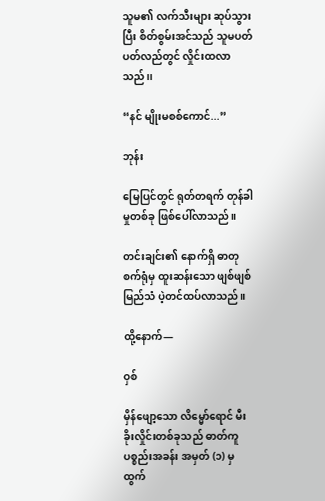သူမ၏ လက်သီးများ ဆုပ်သွားပြီး စိတ်စွမ်းအင်သည် သူမပတ်ပတ်လည်တွင် လှိုင်းထလာသည်၊၊

“နင် မျိုးမစစ်ကောင်...”

ဘုန်း

မြေပြင်တွင် ရုတ်တရက် တုန်ခါမှုတစ်ခု ဖြစ်ပေါ်လာသည်။

တင်းချင်း၏ နောက်ရှိ ဓာတုစက်ရုံမှ ထူးဆန်းသော ဖျစ်ဖျစ်မြည်သံ ပဲ့တင်ထပ်လာသည်။

ထို့နောက်—

ဝှစ်

မှိန်ဖျော့သော လိမ္မော်ရောင် မီးခိုးလှိုင်းတစ်ခုသည် ဓာတ်ကူပစ္စည်းအခန်း အမှတ် (၁) မှ ထွက်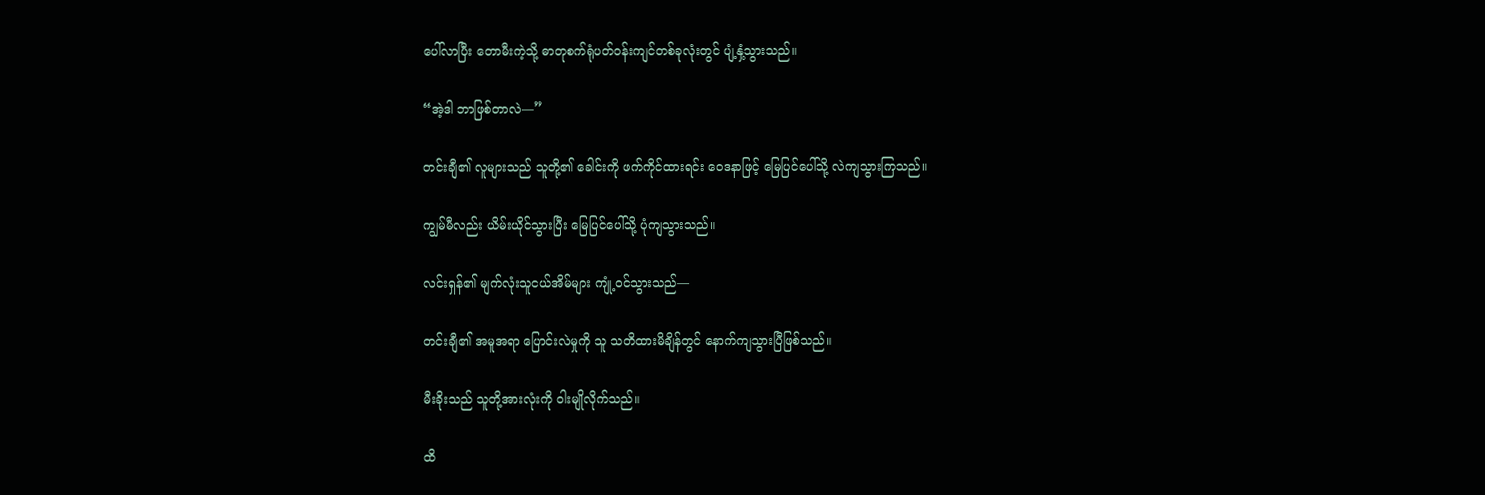ပေါ်လာပြီး တောမီးကဲ့သို့ ဓာတုစက်ရုံပတ်ဝန်းကျင်တစ်ခုလုံးတွင် ပျံ့နှံ့သွားသည်။

“အဲ့ဒါ ဘာဖြစ်တာလဲ—”

တင်းချီ၏ လူများသည် သူတို့၏ ခေါင်းကို ဖက်ကိုင်ထားရင်း ဝေဒနာဖြင့် မြေပြင်ပေါ်သို့ လဲကျသွားကြသည်။

ကျွမ်မီလည်း ယိမ်းယိုင်သွားပြီး မြေပြင်ပေါ်သို့ ပုံကျသွားသည်။

လင်းရှန်၏ မျက်လုံးသူငယ်အိမ်များ ကျုံ့ဝင်သွားသည်—

တင်းချီ၏ အမူအရာ ပြောင်းလဲမှုကို သူ သတိထားမိချိန်တွင် နောက်ကျသွားပြီဖြစ်သည်။

မီးခိုးသည် သူတို့အားလုံးကို ဝါးမျိုလိုက်သည်။

ထိ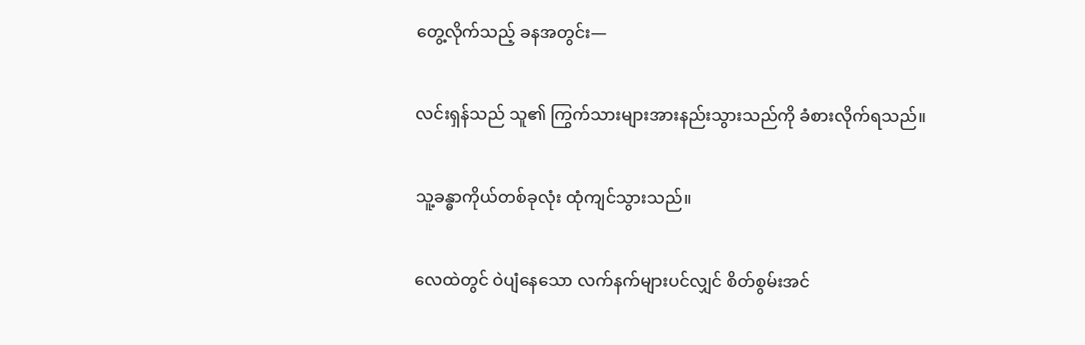တွေ့လိုက်သည့် ခနအတွင်း—

လင်းရှန်သည် သူ၏ ကြွက်သားများအားနည်းသွားသည်ကို ခံစားလိုက်ရသည်။

သူ့ခန္ဓာကိုယ်တစ်ခုလုံး ထုံကျင်သွားသည်။

လေထဲတွင် ဝဲပျံနေသော လက်နက်များပင်လျှင် စိတ်စွမ်းအင်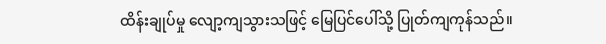ထိန်းချုပ်မှု လျော့ကျသွားသဖြင့် မြေပြင်ပေါ်သို့ ပြုတ်ကျကုန်သည်။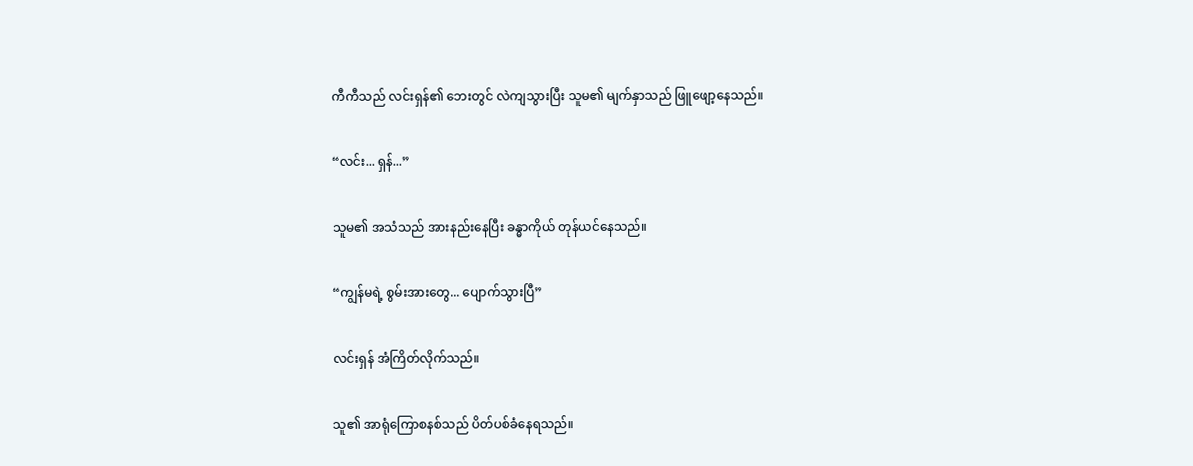ကီကီသည် လင်းရှန်၏ ဘေးတွင် လဲကျသွားပြီး သူမ၏ မျက်နှာသည် ဖြူဖျော့နေသည်။

“လင်း... ရှန်...”

သူမ၏ အသံသည် အားနည်းနေပြီး ခန္ဓာကိုယ် တုန်ယင်နေသည်။

“ကျွန်မရဲ့ စွမ်းအားတွေ... ပျောက်သွားပြီ”

လင်းရှန် အံကြိတ်လိုက်သည်။

သူ၏ အာရုံကြောစနစ်သည် ပိတ်ပစ်ခံနေရသည်။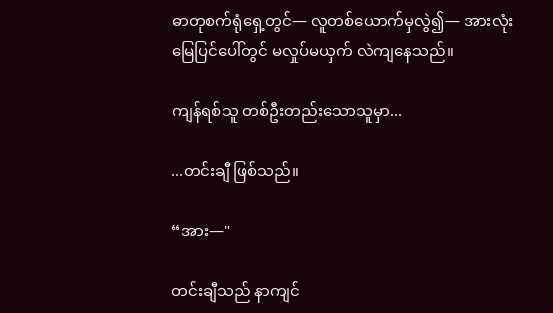ဓာတုစက်ရုံရှေ့တွင်— လူတစ်ယောက်မှလွဲ၍— အားလုံး မြေပြင်ပေါ်တွင် မလှုပ်မယှက် လဲကျနေသည်။

ကျန်ရစ်သူ တစ်ဦးတည်းသောသူမှာ...

...တင်းချီ ဖြစ်သည်။

“အား—"

တင်းချီသည် နာကျင်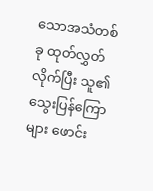သောအသံတစ်ခု ထုတ်လွှတ်လိုက်ပြီး သူ၏ သွေးပြန်ကြောများ ဖောင်း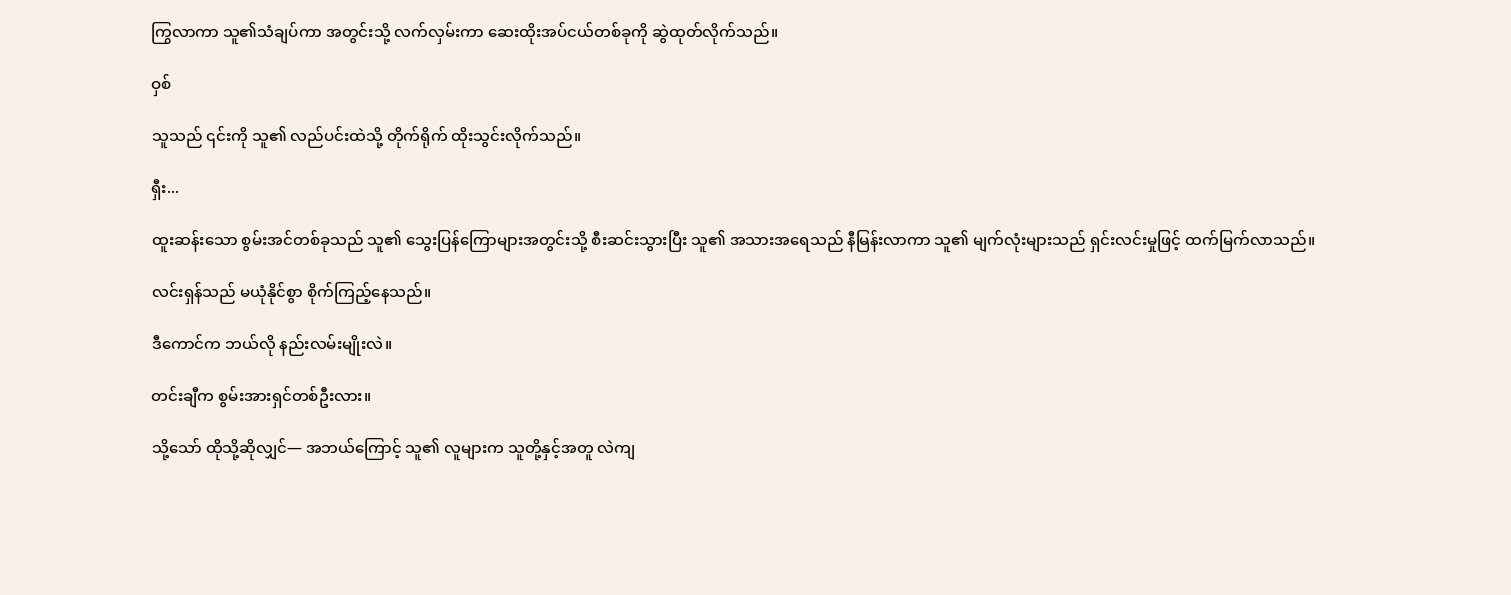ကြွလာကာ သူ၏သံချပ်ကာ အတွင်းသို့ လက်လှမ်းကာ ဆေးထိုးအပ်ငယ်တစ်ခုကို ဆွဲထုတ်လိုက်သည်။

ဝှစ်

သူသည် ၎င်းကို သူ၏ လည်ပင်းထဲသို့ တိုက်ရိုက် ထိုးသွင်းလိုက်သည်။

ရှီး...

ထူးဆန်းသော စွမ်းအင်တစ်ခုသည် သူ၏ သွေးပြန်ကြောများအတွင်းသို့ စီးဆင်းသွားပြီး သူ၏ အသားအရေသည် နီမြန်းလာကာ သူ၏ မျက်လုံးများသည် ရှင်းလင်းမှုဖြင့် ထက်မြက်လာသည်။

လင်းရှန်သည် မယုံနိုင်စွာ စိုက်ကြည့်နေသည်။

ဒီကောင်က ဘယ်လို နည်းလမ်းမျိုးလဲ။

တင်းချီက စွမ်းအားရှင်တစ်ဦးလား။

သို့သော် ထိုသို့ဆိုလျှင်— အဘယ်ကြောင့် သူ၏ လူများက သူတို့နှင့်အတူ လဲကျ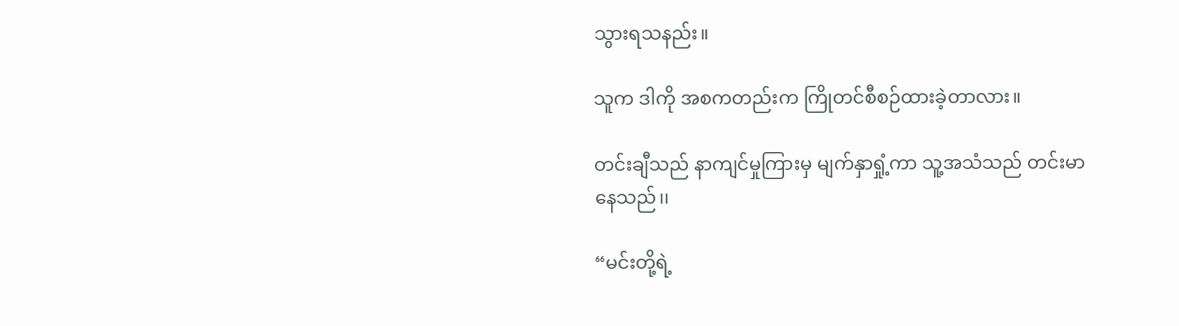သွားရသနည်း။

သူက ဒါကို အစကတည်းက ကြိုတင်စီစဉ်ထားခဲ့တာလား။

တင်းချီသည် နာကျင်မှုကြားမှ မျက်နှာရှုံ့ကာ သူ့အသံသည် တင်းမာနေသည်၊၊

“မင်းတို့ရဲ့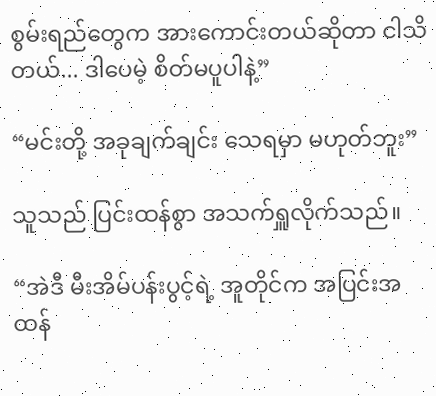စွမ်းရည်တွေက အားကောင်းတယ်ဆိုတာ ငါသိတယ်... ဒါပေမဲ့ စိတ်မပူပါနဲ့”

“မင်းတို့ အခုချက်ချင်း သေရမှာ မဟုတ်ဘူး”

သူသည် ပြင်းထန်စွာ အသက်ရှူလိုက်သည်။

“အဲဒီ မီးအိမ်ပန်းပွင့်ရဲ့ အူတိုင်က အပြင်းအထန်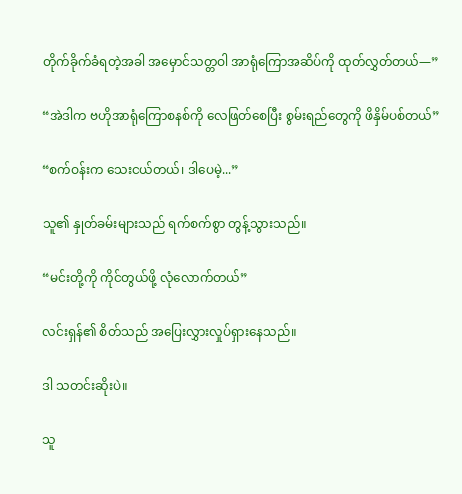တိုက်ခိုက်ခံရတဲ့အခါ အမှောင်သတ္တဝါ အာရုံကြောအဆိပ်ကို ထုတ်လွှတ်တယ်—”

“အဲဒါက ဗဟိုအာရုံကြောစနစ်ကို လေဖြတ်စေပြီး စွမ်းရည်တွေကို ဖိနှိမ်ပစ်တယ်”

“စက်ဝန်းက သေးငယ်တယ်၊ ဒါပေမဲ့...”

သူ၏ နှုတ်ခမ်းများသည် ရက်စက်စွာ တွန့်သွားသည်။

“မင်းတို့ကို ကိုင်တွယ်ဖို့ လုံလောက်တယ်”

လင်းရှန်၏ စိတ်သည် အပြေးလွှားလှုပ်ရှားနေသည်။

ဒါ သတင်းဆိုးပဲ။

သူ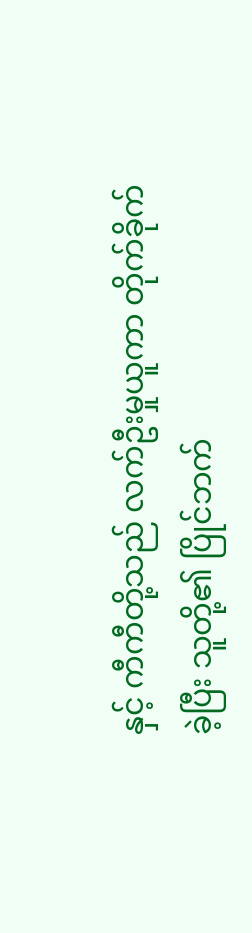နှင့် ကီကီတို့သည် လက်ဦးမှုယူကာ တိုက်ခိုက်ခဲ့ပြီး သူတို့၏ ပြိုင်ဘက်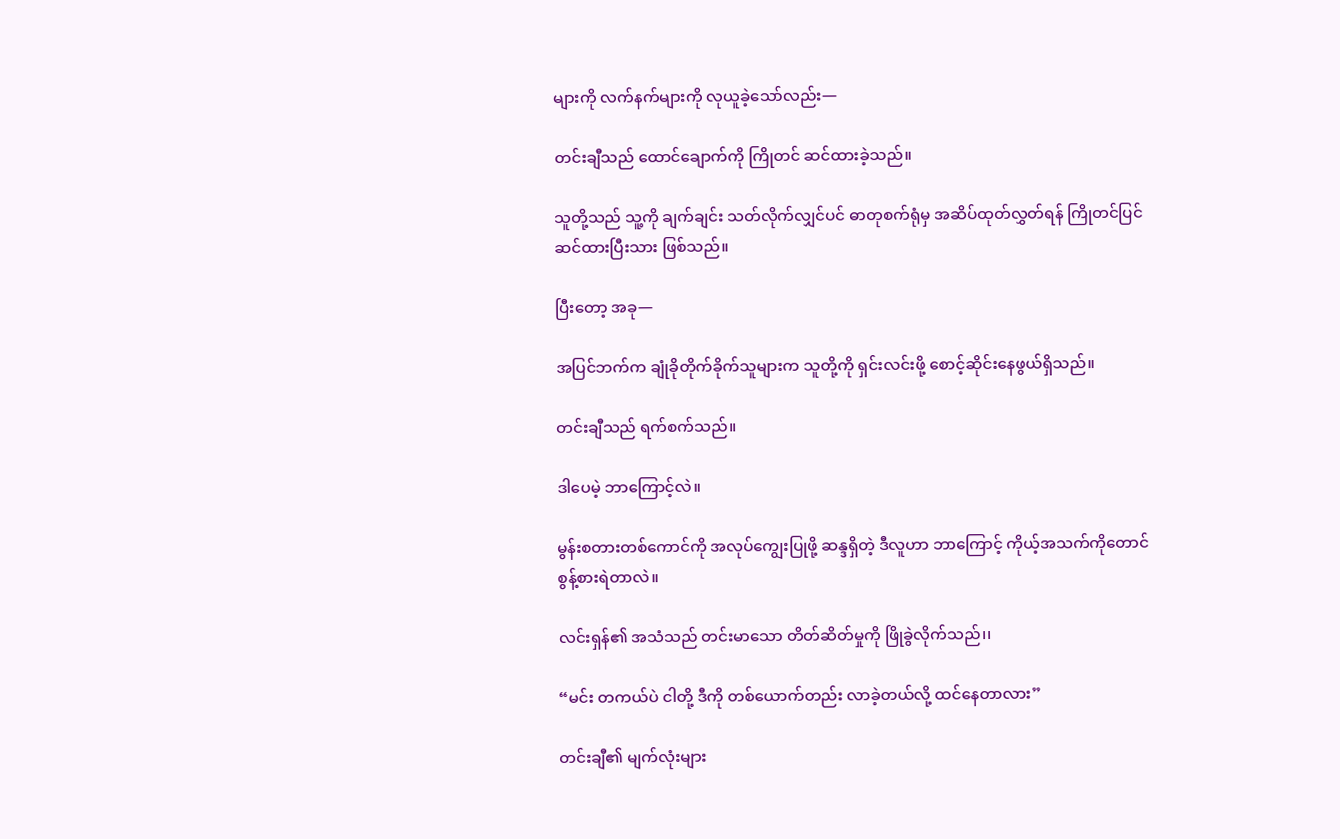များကို လက်နက်များကို လုယူခဲ့သော်လည်း—

တင်းချီသည် ထောင်ချောက်ကို ကြိုတင် ဆင်ထားခဲ့သည်။

သူတို့သည် သူ့ကို ချက်ချင်း သတ်လိုက်လျှင်ပင် ဓာတုစက်ရုံမှ အဆိပ်ထုတ်လွှတ်ရန် ကြိုတင်ပြင်ဆင်ထားပြီးသား ဖြစ်သည်။

ပြီးတော့ အခု—

အပြင်ဘက်က ချုံခိုတိုက်ခိုက်သူများက သူတို့ကို ရှင်းလင်းဖို့ စောင့်ဆိုင်းနေဖွယ်ရှိသည်။

တင်းချီသည် ရက်စက်သည်။

ဒါပေမဲ့ ဘာကြောင့်လဲ။

မွန်းစတားတစ်ကောင်ကို အလုပ်ကျွေးပြုဖို့ ဆန္ဒရှိတဲ့ ဒီလူဟာ ဘာကြောင့် ကိုယ့်အသက်ကိုတောင် စွန့်စားရဲတာလဲ။

လင်းရှန်၏ အသံသည် တင်းမာသော တိတ်ဆိတ်မှုကို ဖြိုခွဲလိုက်သည်၊၊

“မင်း တကယ်ပဲ ငါတို့ ဒီကို တစ်ယောက်တည်း လာခဲ့တယ်လို့ ထင်နေတာလား”

တင်းချီ၏ မျက်လုံးများ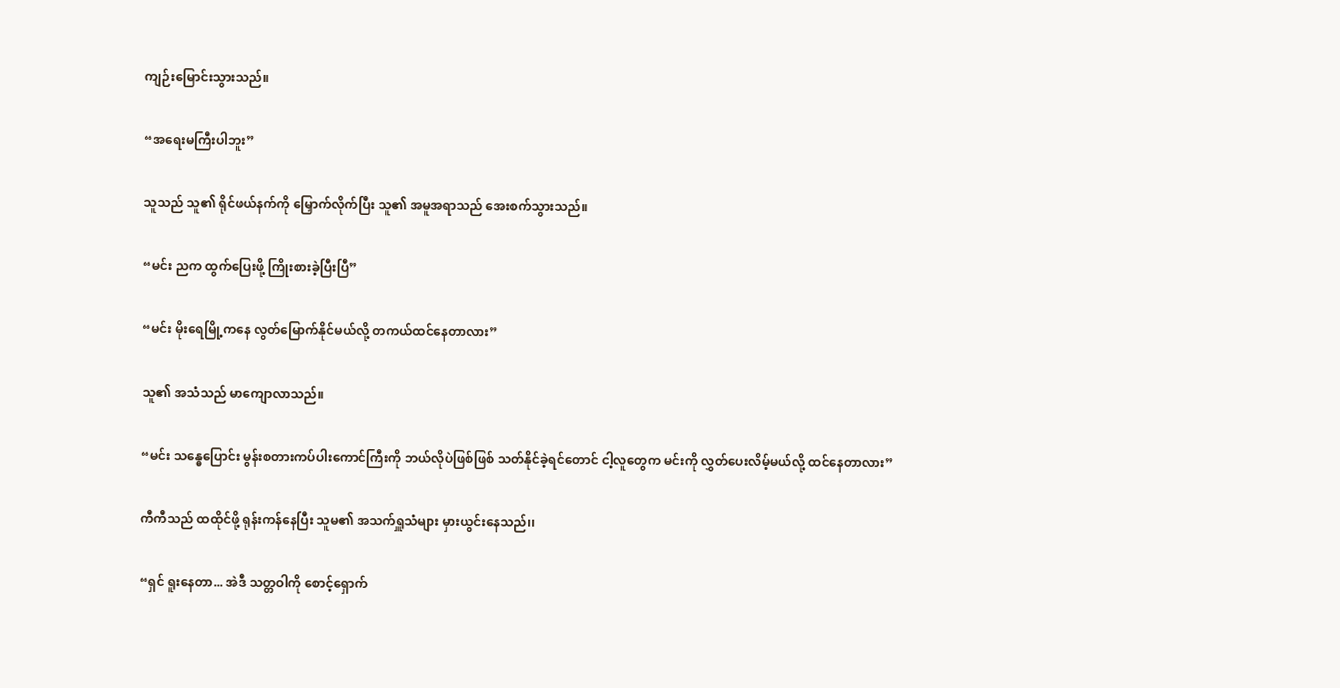ကျဉ်းမြောင်းသွားသည်။

“အရေးမကြီးပါဘူး”

သူသည် သူ၏ ရိုင်ဖယ်နက်ကို မြှောက်လိုက်ပြီး သူ၏ အမူအရာသည် အေးစက်သွားသည်။

“မင်း ညက ထွက်ပြေးဖို့ ကြိုးစားခဲ့ပြီးပြီ”

“မင်း မိုးရေမြို့ကနေ လွတ်မြောက်နိုင်မယ်လို့ တကယ်ထင်နေတာလား”

သူ၏ အသံသည် မာကျောလာသည်။

“မင်း သန္ဓေပြောင်း မွန်းစတားကပ်ပါးကောင်ကြီးကို ဘယ်လိုပဲဖြစ်ဖြစ် သတ်နိုင်ခဲ့ရင်တောင် ငါ့လူတွေက မင်းကို လွှတ်ပေးလိမ့်မယ်လို့ ထင်နေတာလား”

ကီကီသည် ထထိုင်ဖို့ ရုန်းကန်နေပြီး သူမ၏ အသက်ရှူသံများ မှားယွင်းနေသည်၊၊

“ရှင် ရူးနေတာ... အဲဒီ သတ္တဝါကို စောင့်ရှောက်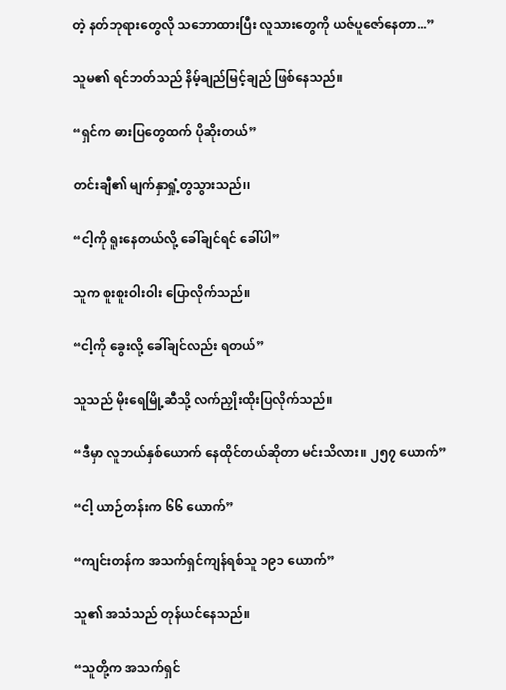တဲ့ နတ်ဘုရားတွေလို သဘောထားပြီး လူသားတွေကို ယဇ်ပူဇော်နေတာ...”

သူမ၏ ရင်ဘတ်သည် နိမ့်ချည်မြင့်ချည် ဖြစ်နေသည်။

“ရှင်က ဓားပြတွေထက် ပိုဆိုးတယ်”

တင်းချီ၏ မျက်နှာရှုံ့တွသွားသည်၊၊

“ငါ့ကို ရူးနေတယ်လို့ ခေါ်ချင်ရင် ခေါ်ပါ”

သူက စူးစူးဝါးဝါး ပြောလိုက်သည်။

“ငါ့ကို ခွေးလို့ ခေါ်ချင်လည်း ရတယ်”

သူသည် မိုးရေမြို့ဆီသို့ လက်ညှိုးထိုးပြလိုက်သည်။

“ဒီမှာ လူဘယ်နှစ်ယောက် နေထိုင်တယ်ဆိုတာ မင်းသိလား။ ၂၅၇ ယောက်”

“ငါ့ ယာဉ်တန်းက ၆၆ ယောက်”

“ကျင်းတန်က အသက်ရှင်ကျန်ရစ်သူ ၁၉၁ ယောက်”

သူ၏ အသံသည် တုန်ယင်နေသည်။

“သူတို့က အသက်ရှင်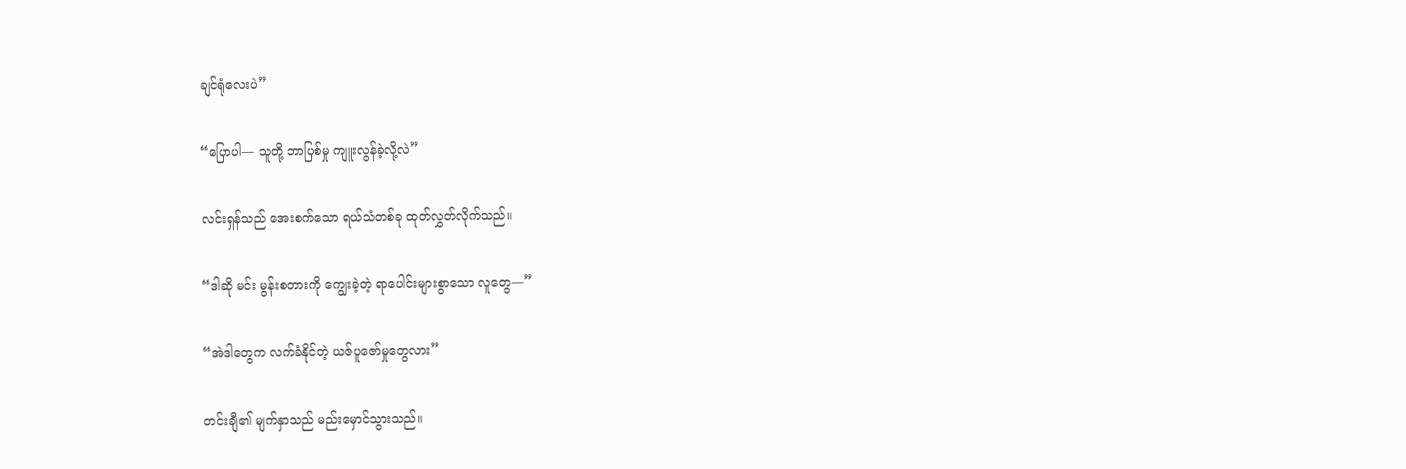ချင်ရုံလေးပဲ”

“ပြောပါ— သူတို့ ဘာပြစ်မှု ကျူးလွန်ခဲ့လို့လဲ”

လင်းရှန်သည် အေးစက်သော ရယ်သံတစ်ခု ထုတ်လွှတ်လိုက်သည်။

“ဒါဆို မင်း မွန်းစတားကို ကျွေးခဲ့တဲ့ ရာပေါင်းများစွာသော လူတွေ—”

“အဲဒါတွေက လက်ခံနိုင်တဲ့ ယဇ်ပူဇော်မှုတွေလား”

တင်းချီ၏ မျက်နှာသည် မည်းမှောင်သွားသည်။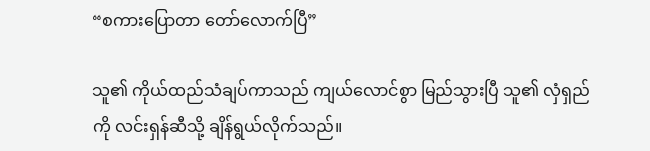“စကားပြောတာ တော်လောက်ပြီ”

သူ၏ ကိုယ်ထည်သံချပ်ကာသည် ကျယ်လောင်စွာ မြည်သွားပြီ သူ၏ လှံရှည်ကို လင်းရှန်ဆီသို့ ချိန်ရွယ်လိုက်သည်။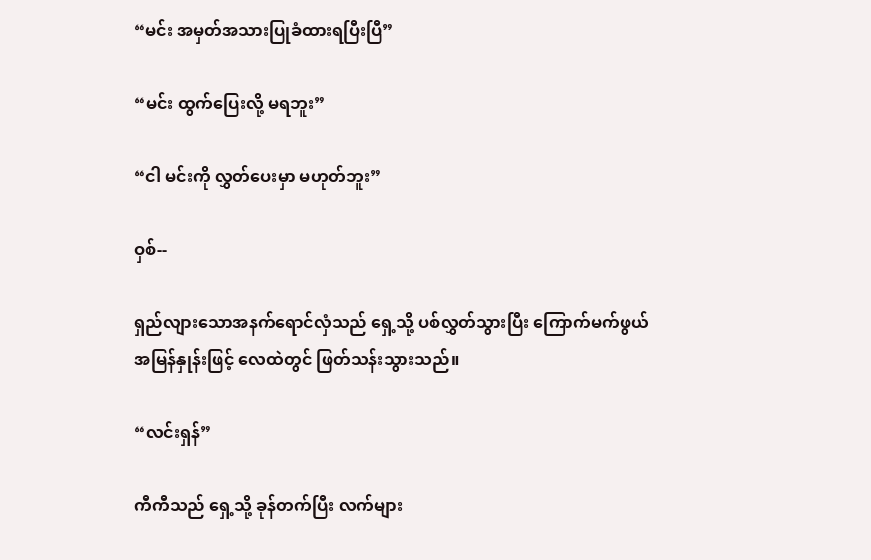“မင်း အမှတ်အသားပြုခံထားရပြီးပြီ”

“မင်း ထွက်ပြေးလို့ မရဘူး”

“ငါ မင်းကို လွှတ်ပေးမှာ မဟုတ်ဘူး”

ဝှစ်--

ရှည်လျားသောအနက်ရောင်လှံသည် ရှေ့သို့ ပစ်လွှတ်သွားပြီး ကြောက်မက်ဖွယ် အမြန်နှုန်းဖြင့် လေထဲတွင် ဖြတ်သန်းသွားသည်။

“လင်းရှန်”

ကီကီသည် ရှေ့သို့ ခုန်တက်ပြီး လက်များ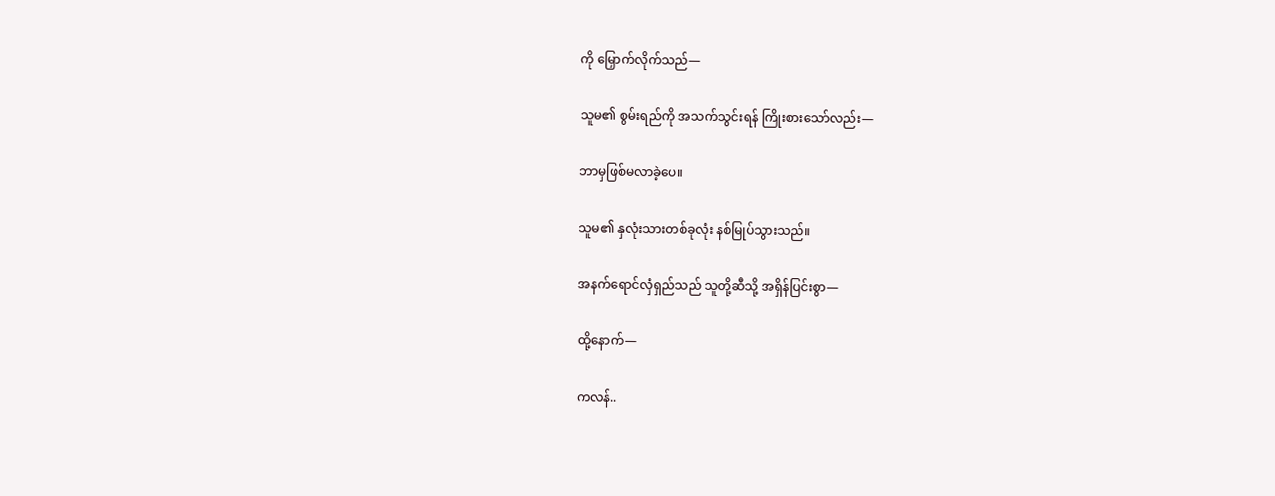ကို မြှောက်လိုက်သည်—

သူမ၏ စွမ်းရည်ကို အသက်သွင်းရန် ကြိုးစားသော်လည်း—

ဘာမှဖြစ်မလာခဲ့ပေ။

သူမ၏ နှလုံးသားတစ်ခုလုံး နစ်မြုပ်သွားသည်။

အနက်ရောင်လှံရှည်သည် သူတို့ဆီသို့ အရှိန်ပြင်းစွာ—

ထို့နောက်—

ကလန်..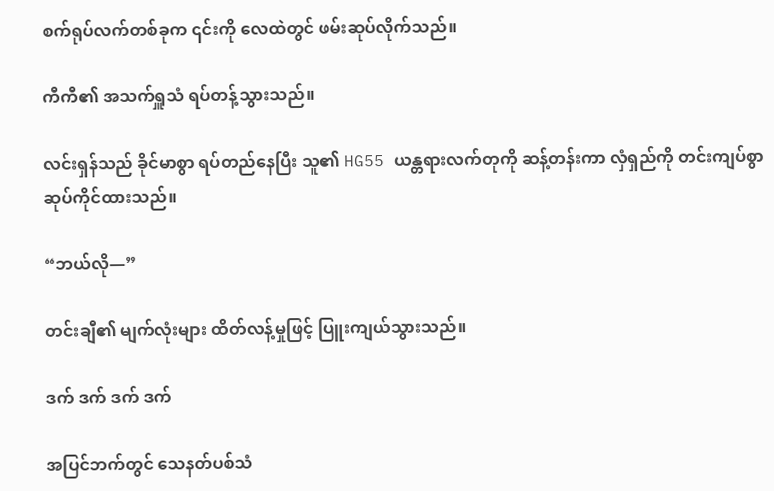စက်ရုပ်လက်တစ်ခုက ၎င်းကို လေထဲတွင် ဖမ်းဆုပ်လိုက်သည်။

ကီကီ၏ အသက်ရှူသံ ရပ်တန့်သွားသည်။

လင်းရှန်သည် ခိုင်မာစွာ ရပ်တည်နေပြီး သူ၏ HG55 ယန္တရားလက်တုကို ဆန့်တန်းကာ လှံရှည်ကို တင်းကျပ်စွာ ဆုပ်ကိုင်ထားသည်။

“ဘယ်လို—”

တင်းချီ၏ မျက်လုံးများ ထိတ်လန့်မှုဖြင့် ပြူးကျယ်သွားသည်။

ဒက် ဒက် ဒက် ဒက်

အပြင်ဘက်တွင် သေနတ်ပစ်သံ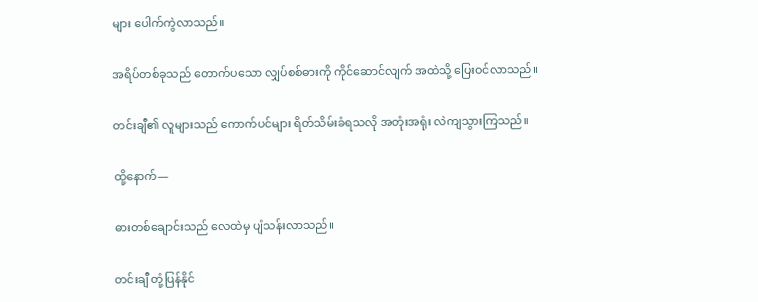များ ပေါက်ကွဲလာသည်။

အရိပ်တစ်ခုသည် တောက်ပသော လျှပ်စစ်ဓားကို ကိုင်ဆောင်လျက် အထဲသို့ ပြေးဝင်လာသည်။

တင်းချီ၏ လူများသည် ကောက်ပင်များ ရိတ်သိမ်းခံရသလို အတုံးအရုံး လဲကျသွားကြသည်။

ထို့နောက်—

ဓားတစ်ချောင်းသည် လေထဲမှ ပျံသန်းလာသည်။

တင်းချီ တုံ့ပြန်နိုင်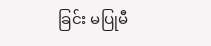ခြင်း မပြုမီ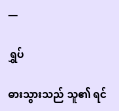—

ရွှပ်

ဓားသွားသည် သူ၏ ရင်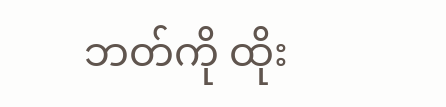ဘတ်ကို ထိုး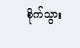စိုက်သွား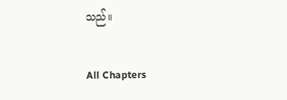သည်။

All Chapters